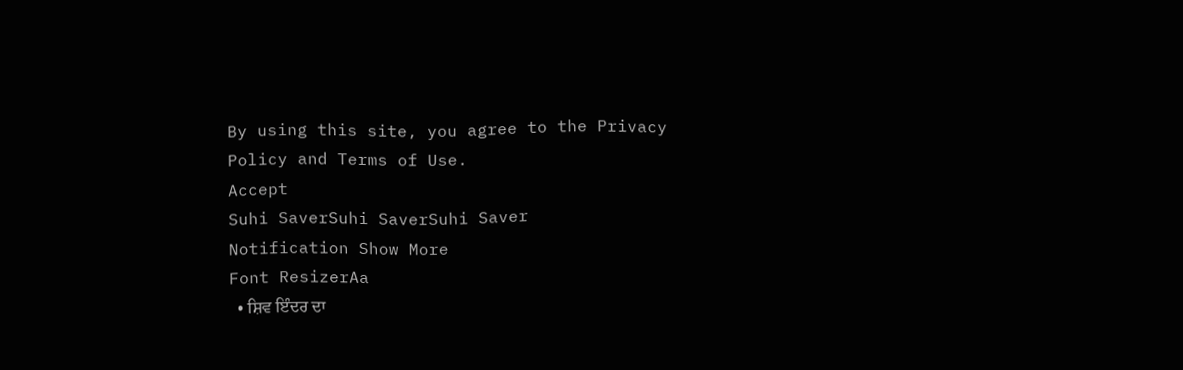By using this site, you agree to the Privacy Policy and Terms of Use.
Accept
Suhi SaverSuhi SaverSuhi Saver
Notification Show More
Font ResizerAa
  • ਸ਼ਿਵ ਇੰਦਰ ਦਾ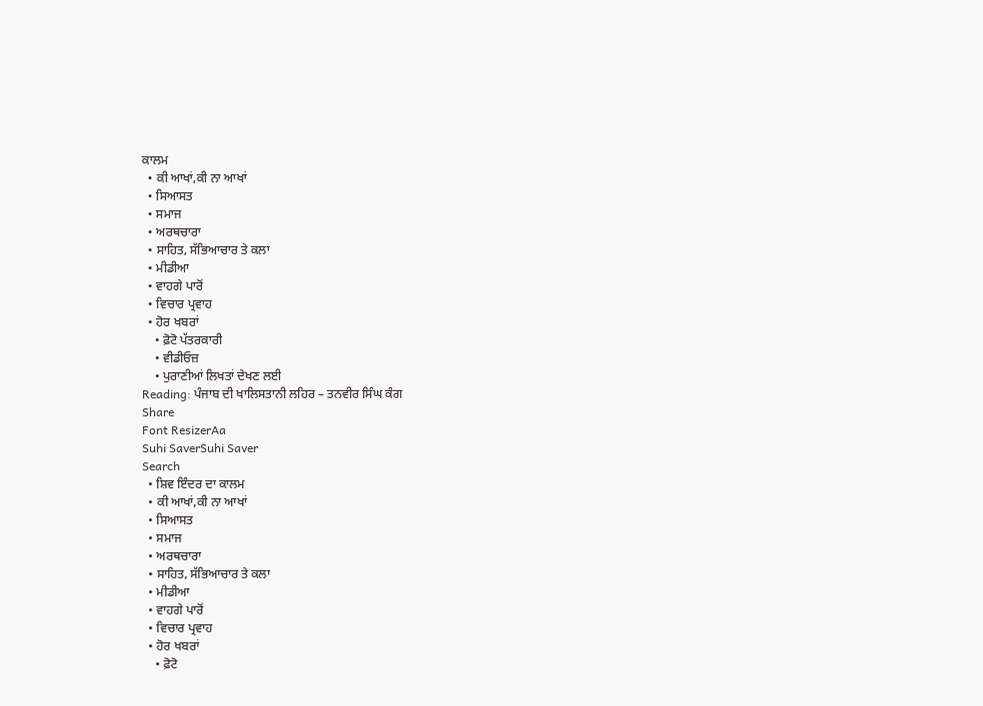ਕਾਲਮ
  • ਕੀ ਆਖਾਂ,ਕੀ ਨਾ ਆਖਾਂ
  • ਸਿਆਸਤ
  • ਸਮਾਜ
  • ਅਰਥਚਾਰਾ
  • ਸਾਹਿਤ, ਸੱਭਿਆਚਾਰ ਤੇ ਕਲਾ
  • ਮੀਡੀਆ
  • ਵਾਹਗੇ ਪਾਰੋਂ
  • ਵਿਚਾਰ ਪ੍ਰਵਾਹ
  • ਹੋਰ ਖਬਰਾਂ
    • ਫ਼ੋਟੋ ਪੱਤਰਕਾਰੀ
    • ਵੀਡੀਓਜ਼
    • ਪੁਰਾਣੀਆਂ ਲਿਖਤਾਂ ਦੇਖਣ ਲਈ
Reading: ਪੰਜਾਬ ਦੀ ਖਾਲਿਸਤਾਨੀ ਲਹਿਰ – ਤਨਵੀਰ ਸਿੰਘ ਕੰਗ
Share
Font ResizerAa
Suhi SaverSuhi Saver
Search
  • ਸ਼ਿਵ ਇੰਦਰ ਦਾ ਕਾਲਮ
  • ਕੀ ਆਖਾਂ,ਕੀ ਨਾ ਆਖਾਂ
  • ਸਿਆਸਤ
  • ਸਮਾਜ
  • ਅਰਥਚਾਰਾ
  • ਸਾਹਿਤ, ਸੱਭਿਆਚਾਰ ਤੇ ਕਲਾ
  • ਮੀਡੀਆ
  • ਵਾਹਗੇ ਪਾਰੋਂ
  • ਵਿਚਾਰ ਪ੍ਰਵਾਹ
  • ਹੋਰ ਖਬਰਾਂ
    • ਫ਼ੋਟੋ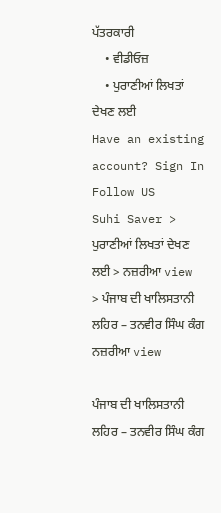ਪੱਤਰਕਾਰੀ
    • ਵੀਡੀਓਜ਼
    • ਪੁਰਾਣੀਆਂ ਲਿਖਤਾਂ ਦੇਖਣ ਲਈ
Have an existing account? Sign In
Follow US
Suhi Saver > ਪੁਰਾਣੀਆਂ ਲਿਖਤਾਂ ਦੇਖਣ ਲਈ > ਨਜ਼ਰੀਆ view > ਪੰਜਾਬ ਦੀ ਖਾਲਿਸਤਾਨੀ ਲਹਿਰ – ਤਨਵੀਰ ਸਿੰਘ ਕੰਗ
ਨਜ਼ਰੀਆ view

ਪੰਜਾਬ ਦੀ ਖਾਲਿਸਤਾਨੀ ਲਹਿਰ – ਤਨਵੀਰ ਸਿੰਘ ਕੰਗ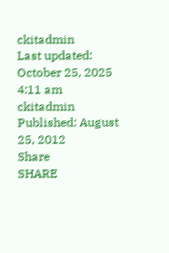ckitadmin
Last updated: October 25, 2025 4:11 am
ckitadmin
Published: August 25, 2012
Share
SHARE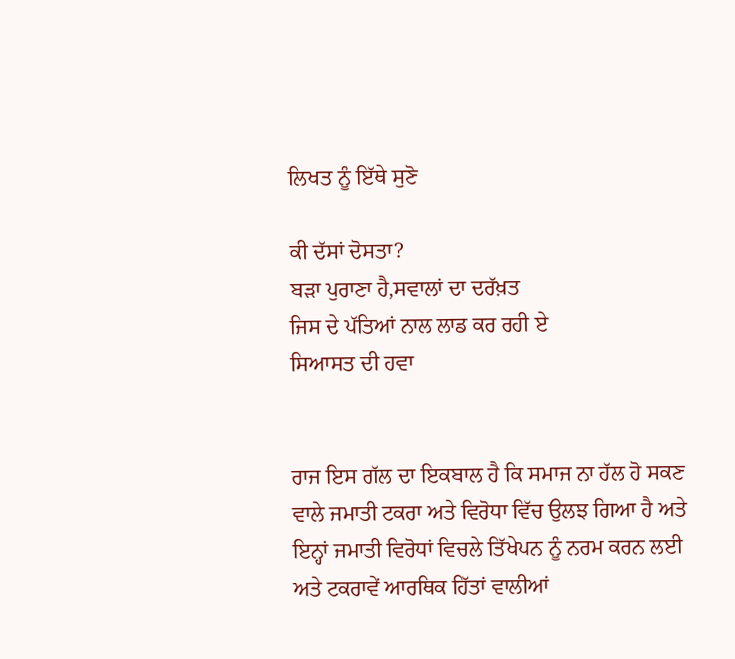ਲਿਖਤ ਨੂੰ ਇੱਥੇ ਸੁਣੋ

ਕੀ ਦੱਸਾਂ ਦੋਸਤਾ?
ਬੜਾ ਪੁਰਾਣਾ ਹੈ,ਸਵਾਲਾਂ ਦਾ ਦਰੱਖ਼ਤ
ਜਿਸ ਦੇ ਪੱਤਿਆਂ ਨਾਲ ਲਾਡ ਕਰ ਰਹੀ ਏ
ਸਿਆਸਤ ਦੀ ਹਵਾ


ਰਾਜ ਇਸ ਗੱਲ ਦਾ ਇਕਬਾਲ ਹੈ ਕਿ ਸਮਾਜ ਨਾ ਹੱਲ ਹੋ ਸਕਣ ਵਾਲੇ ਜਮਾਤੀ ਟਕਰਾ ਅਤੇ ਵਿਰੋਧਾ ਵਿੱਚ ਉਲਝ ਗਿਆ ਹੈ ਅਤੇ ਇਨ੍ਹਾਂ ਜਮਾਤੀ ਵਿਰੋਧਾਂ ਵਿਚਲੇ ਤਿੱਖੇਪਨ ਨੂੰ ਨਰਮ ਕਰਨ ਲਈ ਅਤੇ ਟਕਰਾਵੇਂ ਆਰਥਿਕ ਹਿੱਤਾਂ ਵਾਲੀਆਂ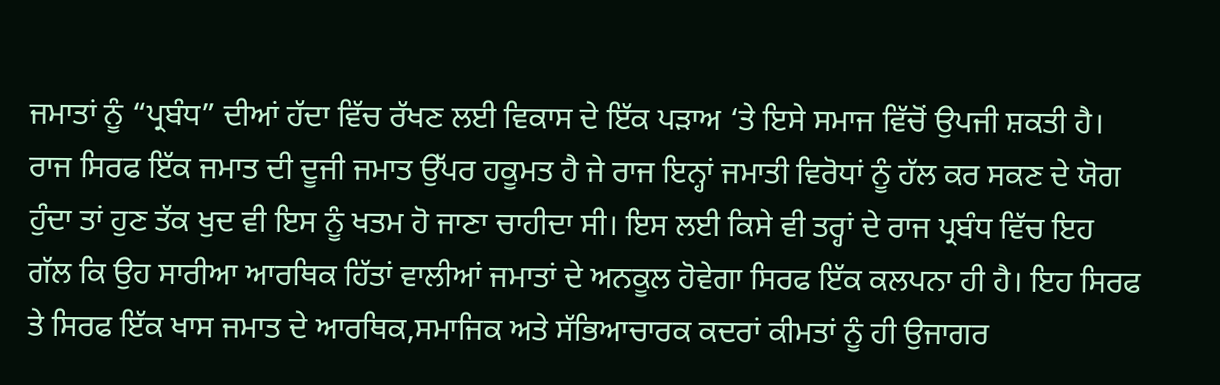ਜਮਾਤਾਂ ਨੂੰ “ਪ੍ਰਬੰਧ” ਦੀਆਂ ਹੱਦਾ ਵਿੱਚ ਰੱਖਣ ਲਈ ਵਿਕਾਸ ਦੇ ਇੱਕ ਪੜਾਅ ‘ਤੇ ਇਸੇ ਸਮਾਜ ਵਿੱਚੋਂ ਉਪਜੀ ਸ਼ਕਤੀ ਹੈ। ਰਾਜ ਸਿਰਫ ਇੱਕ ਜਮਾਤ ਦੀ ਦੂਜੀ ਜਮਾਤ ਉੱਪਰ ਹਕੂਮਤ ਹੈ ਜੇ ਰਾਜ ਇਨ੍ਹਾਂ ਜਮਾਤੀ ਵਿਰੋਧਾਂ ਨੂੰ ਹੱਲ ਕਰ ਸਕਣ ਦੇ ਯੋਗ ਹੁੰਦਾ ਤਾਂ ਹੁਣ ਤੱਕ ਖੁਦ ਵੀ ਇਸ ਨੂੰ ਖਤਮ ਹੋ ਜਾਣਾ ਚਾਹੀਦਾ ਸੀ। ਇਸ ਲਈ ਕਿਸੇ ਵੀ ਤਰ੍ਹਾਂ ਦੇ ਰਾਜ ਪ੍ਰਬੰਧ ਵਿੱਚ ਇਹ ਗੱਲ ਕਿ ਉਹ ਸਾਰੀਆ ਆਰਥਿਕ ਹਿੱਤਾਂ ਵਾਲੀਆਂ ਜਮਾਤਾਂ ਦੇ ਅਨਕੂਲ ਹੋਵੇਗਾ ਸਿਰਫ ਇੱਕ ਕਲਪਨਾ ਹੀ ਹੈ। ਇਹ ਸਿਰਫ ਤੇ ਸਿਰਫ ਇੱਕ ਖਾਸ ਜਮਾਤ ਦੇ ਆਰਥਿਕ,ਸਮਾਜਿਕ ਅਤੇ ਸੱਭਿਆਚਾਰਕ ਕਦਰਾਂ ਕੀਮਤਾਂ ਨੂੰ ਹੀ ਉਜਾਗਰ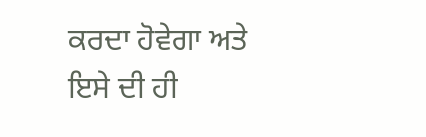ਕਰਦਾ ਹੋਵੇਗਾ ਅਤੇ ਇਸੇ ਦੀ ਹੀ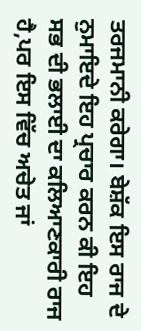ਤਰਜਮਾਨੀ ਕਰੇਗਾ। ਬੇਸ਼ੱਕ ਇਸ ਰਾਜ ਦੇ ਨੁਮਾਇਦੇ ਇਹ ਪ੍ਰਚਾਰ ਕਰਨ ਕੀ ਇਹ ਸਭ ਦੀ ਭਲਾਈ ਦਾ ਕਲਿਆਣਕਾਰੀ ਰਾਜ ਹੈ,ਪਰ ਇਸ ਵਿੱਚ ਅਚੇਤ ਜਾਂ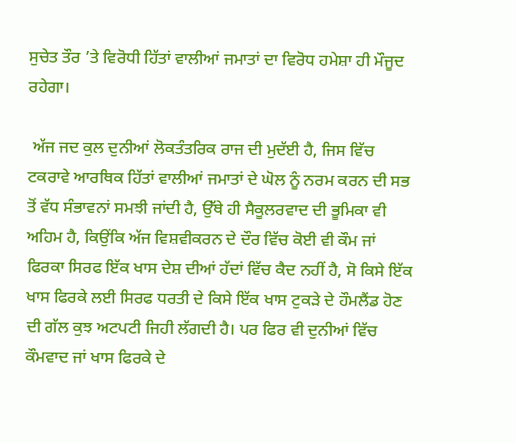ਸੁਚੇਤ ਤੌਰ ’ਤੇ ਵਿਰੋਧੀ ਹਿੱਤਾਂ ਵਾਲੀਆਂ ਜਮਾਤਾਂ ਦਾ ਵਿਰੋਧ ਹਮੇਸ਼ਾ ਹੀ ਮੌਜੂਦ ਰਹੇਗਾ।

 ਅੱਜ ਜਦ ਕੁਲ ਦੁਨੀਆਂ ਲੋਕਤੰਤਰਿਕ ਰਾਜ ਦੀ ਮੁਦੱਈ ਹੈ, ਜਿਸ ਵਿੱਚ ਟਕਰਾਵੇ ਆਰਥਿਕ ਹਿੱਤਾਂ ਵਾਲੀਆਂ ਜਮਾਤਾਂ ਦੇ ਘੋਲ ਨੂੰ ਨਰਮ ਕਰਨ ਦੀ ਸਭ ਤੋਂ ਵੱਧ ਸੰਭਾਵਨਾਂ ਸਮਝੀ ਜਾਂਦੀ ਹੈ, ਉੱਥੇ ਹੀ ਸੈਕੂਲਰਵਾਦ ਦੀ ਭੂਮਿਕਾ ਵੀ ਅਹਿਮ ਹੈ, ਕਿਉਂਕਿ ਅੱਜ ਵਿਸ਼ਵੀਕਰਨ ਦੇ ਦੌਰ ਵਿੱਚ ਕੋਈ ਵੀ ਕੌਮ ਜਾਂ ਫਿਰਕਾ ਸਿਰਫ ਇੱਕ ਖਾਸ ਦੇਸ਼ ਦੀਆਂ ਹੱਦਾਂ ਵਿੱਚ ਕੈਦ ਨਹੀਂ ਹੈ, ਸੋ ਕਿਸੇ ਇੱਕ ਖਾਸ ਫਿਰਕੇ ਲਈ ਸਿਰਫ ਧਰਤੀ ਦੇ ਕਿਸੇ ਇੱਕ ਖਾਸ ਟੁਕੜੇ ਦੇ ਹੌਮਲੈਂਡ ਹੋਣ ਦੀ ਗੱਲ ਕੁਝ ਅਟਪਟੀ ਜਿਹੀ ਲੱਗਦੀ ਹੈ। ਪਰ ਫਿਰ ਵੀ ਦੁਨੀਆਂ ਵਿੱਚ ਕੌਮਵਾਦ ਜਾਂ ਖਾਸ ਫਿਰਕੇ ਦੇ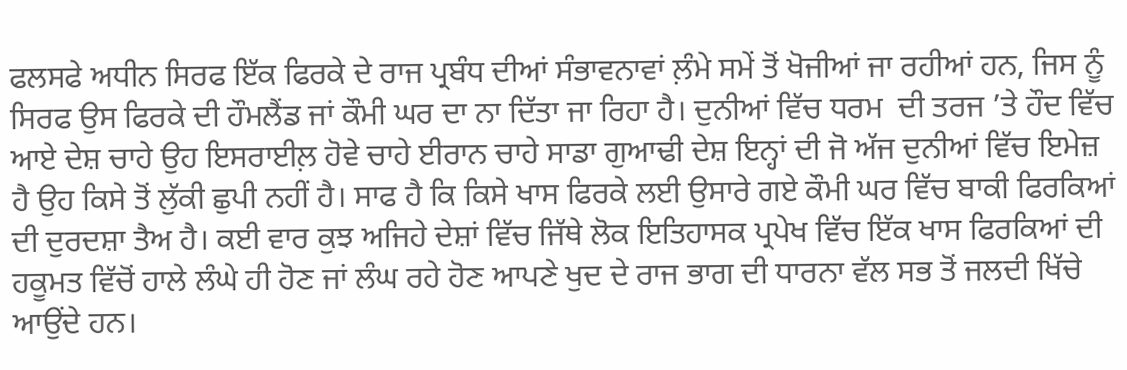ਫਲਸਫੇ ਅਧੀਨ ਸਿਰਫ ਇੱਕ ਫਿਰਕੇ ਦੇ ਰਾਜ ਪ੍ਰਬੰਧ ਦੀਆਂ ਸੰਭਾਵਨਾਵਾਂ ਲ਼ੰਮੇ ਸਮੇਂ ਤੋਂ ਖੋਜੀਆਂ ਜਾ ਰਹੀਆਂ ਹਨ, ਜਿਸ ਨੂੰ ਸਿਰਫ ਉਸ ਫਿਰਕੇ ਦੀ ਹੌਮਲੈਂਡ ਜਾਂ ਕੌਮੀ ਘਰ ਦਾ ਨਾ ਦਿੱਤਾ ਜਾ ਰਿਹਾ ਹੈ। ਦੁਨੀਆਂ ਵਿੱਚ ਧਰਮ  ਦੀ ਤਰਜ ’ਤੇ ਹੌਦ ਵਿੱਚ ਆਏ ਦੇਸ਼ ਚਾਹੇ ਉਹ ਇਸਰਾਈਲ਼ ਹੋਵੇ ਚਾਹੇ ਈਰਾਨ ਚਾਹੇ ਸਾਡਾ ਗੁਆਢੀ ਦੇਸ਼ ਇਨ੍ਹਾਂ ਦੀ ਜੋ ਅੱਜ ਦੁਨੀਆਂ ਵਿੱਚ ਇਮੇਜ਼ ਹੈ ਉਹ ਕਿਸੇ ਤੋਂ ਲੁੱਕੀ ਛੁਪੀ ਨਹੀਂ ਹੈ। ਸਾਫ ਹੈ ਕਿ ਕਿਸੇ ਖਾਸ ਫਿਰਕੇ ਲਈ ਉਸਾਰੇ ਗਏ ਕੌਮੀ ਘਰ ਵਿੱਚ ਬਾਕੀ ਫਿਰਕਿਆਂ ਦੀ ਦੁਰਦਸ਼ਾ ਤੈਅ ਹੈ। ਕਈ ਵਾਰ ਕੁਝ ਅਜਿਹੇ ਦੇਸ਼ਾਂ ਵਿੱਚ ਜਿੱਥੇ ਲੋਕ ਇਤਿਹਾਸਕ ਪ੍ਰਪੇਖ ਵਿੱਚ ਇੱਕ ਖਾਸ ਫਿਰਕਿਆਂ ਦੀ ਹਕੂਮਤ ਵਿੱਚੋਂ ਹਾਲੇ ਲੰਘੇ ਹੀ ਹੋਣ ਜਾਂ ਲੰਘ ਰਹੇ ਹੋਣ ਆਪਣੇ ਖੁਦ ਦੇ ਰਾਜ ਭਾਗ ਦੀ ਧਾਰਨਾ ਵੱਲ ਸਭ ਤੋਂ ਜਲਦੀ ਖਿੱਚੇ ਆਉਂਦੇ ਹਨ।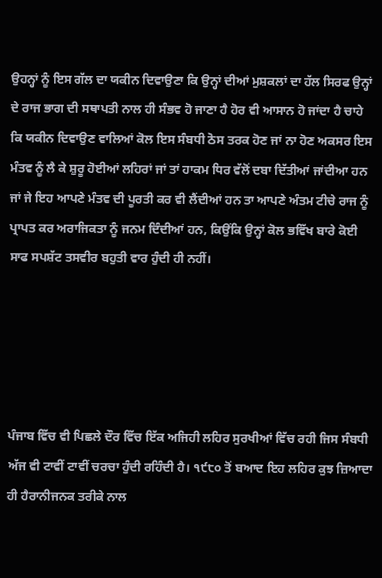ਉਹਨ੍ਹਾਂ ਨੂੰ ਇਸ ਗੱਲ ਦਾ ਯਕੀਨ ਦਿਵਾਉਣਾ ਕਿ ਉਨ੍ਹਾਂ ਦੀਆਂ ਮੁਸ਼ਕਲਾਂ ਦਾ ਹੱਲ ਸਿਰਫ ਉਨ੍ਹਾਂ ਦੇ ਰਾਜ ਭਾਗ ਦੀ ਸਥਾਪਤੀ ਨਾਲ ਹੀ ਸੰਭਵ ਹੋ ਜਾਣਾ ਹੈ ਹੋਰ ਵੀ ਆਸਾਨ ਹੋ ਜਾਂਦਾ ਹੈ ਚਾਹੇ ਕਿ ਯਕੀਨ ਦਿਵਾਉਣ ਵਾਲਿਆਂ ਕੋਲ ਇਸ ਸੰਬਧੀ ਠੋਸ ਤਰਕ ਹੋਣ ਜਾਂ ਨਾ ਹੋਣ ਅਕਸਰ ਇਸ ਮੰਤਵ ਨੂੰ ਲੈ ਕੇ ਸ਼ੁਰੂ ਹੋਈਆਂ ਲਹਿਰਾਂ ਜਾਂ ਤਾਂ ਹਾਕਮ ਧਿਰ ਵੱਲੋਂ ਦਬਾ ਦਿੱਤੀਆਂ ਜਾਂਦੀਆ ਹਨ ਜਾਂ ਜੇ ਇਹ ਆਪਣੇ ਮੰਤਵ ਦੀ ਪੂਰਤੀ ਕਰ ਵੀ ਲੈਂਦੀਆਂ ਹਨ ਤਾ ਆਪਣੇ ਅੰਤਮ ਟੀਚੇ ਰਾਜ ਨੂੰ ਪ੍ਰਾਪਤ ਕਰ ਅਰਾਜਿਕਤਾ ਨੂੰ ਜਨਮ ਦਿੰਦੀਆਂ ਹਨ, ਕਿਉਂਕਿ ਉਨ੍ਹਾਂ ਕੋਲ ਭਵਿੱਖ ਬਾਰੇ ਕੋਈ ਸਾਫ ਸਪਸ਼ੱਟ ਤਸਵੀਰ ਬਹੁਤੀ ਵਾਰ ਹੁੰਦੀ ਹੀ ਨਹੀਂ।





ਪੰਜਾਬ ਵਿੱਚ ਵੀ ਪਿਛਲੇ ਦੌਰ ਵਿੱਚ ਇੱਕ ਅਜਿਹੀ ਲਹਿਰ ਸੁਰਖੀਆਂ ਵਿੱਚ ਰਹੀ ਜਿਸ ਸੰਬਧੀ ਅੱਜ ਵੀ ਟਾਵੀਂ ਟਾਵੀਂ ਚਰਚਾ ਹੁੰਦੀ ਰਹਿੰਦੀ ਹੈ। ੧੯੮੦ ਤੋਂ ਬਆਦ ਇਹ ਲਹਿਰ ਕੁਝ ਜ਼ਿਆਦਾ ਹੀ ਹੈਰਾਨੀਜਨਕ ਤਰੀਕੇ ਨਾਲ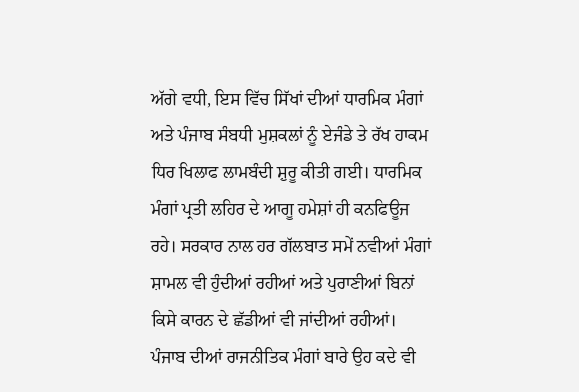ਅੱਗੇ ਵਧੀ, ਇਸ ਵਿੱਚ ਸਿੱਖਾਂ ਦੀਆਂ ਧਾਰਮਿਕ ਮੰਗਾਂ ਅਤੇ ਪੰਜਾਬ ਸੰਬਧੀ ਮੁਸ਼ਕਲਾਂ ਨੂੰ ਏਜੰਡੇ ਤੇ ਰੱਖ ਹਾਕਮ ਧਿਰ ਖਿਲਾਫ ਲਾਮਬੰਦੀ ਸ਼ੁਰੂ ਕੀਤੀ ਗਈ। ਧਾਰਮਿਕ ਮੰਗਾਂ ਪ੍ਰਤੀ ਲਹਿਰ ਦੇ ਆਗੂ ਹਮੇਸ਼ਾਂ ਹੀ ਕਨਫਿਊਜ ਰਹੇ। ਸਰਕਾਰ ਨਾਲ ਹਰ ਗੱਲਬਾਤ ਸਮੇਂ ਨਵੀਆਂ ਮੰਗਾਂ ਸ਼ਾਮਲ ਵੀ ਹੁੰਦੀਆਂ ਰਹੀਆਂ ਅਤੇ ਪੁਰਾਣੀਆਂ ਬਿਨਾਂ ਕਿਸੇ ਕਾਰਨ ਦੇ ਛੱਡੀਆਂ ਵੀ ਜਾਂਦੀਆਂ ਰਹੀਆਂ। ਪੰਜਾਬ ਦੀਆਂ ਰਾਜਨੀਤਿਕ ਮੰਗਾਂ ਬਾਰੇ ਉਹ ਕਦੇ ਵੀ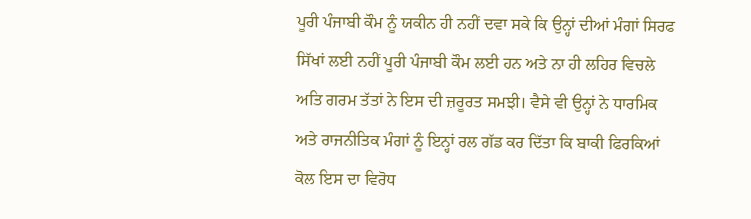ਪੂਰੀ ਪੰਜਾਬੀ ਕੌਮ ਨੂੰ ਯਕੀਨ ਹੀ ਨਹੀਂ ਦਵਾ ਸਕੇ ਕਿ ਉਨ੍ਹਾਂ ਦੀਆਂ ਮੰਗਾਂ ਸਿਰਫ ਸਿੱਖਾਂ ਲਈ ਨਹੀਂ ਪੂਰੀ ਪੰਜਾਬੀ ਕੌਮ ਲਈ ਹਨ ਅਤੇ ਨਾ ਹੀ ਲਹਿਰ ਵਿਚਲੇ ਅਤਿ ਗਰਮ ਤੱਤਾਂ ਨੇ ਇਸ ਦੀ ਜ਼ਰੂਰਤ ਸਮਝੀ। ਵੈਸੇ ਵੀ ਉਨ੍ਹਾਂ ਨੇ ਧਾਰਮਿਕ ਅਤੇ ਰਾਜਨੀਤਿਕ ਮੰਗਾਂ ਨੂੰ ਇਨ੍ਹਾਂ ਰਲ ਗੱਡ ਕਰ ਦਿੱਤਾ ਕਿ ਬਾਕੀ ਫਿਰਕਿਆਂ ਕੋਲ ਇਸ ਦਾ ਵਿਰੋਧ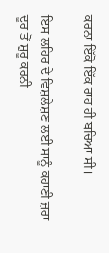ਕਰਨਾ ਇੱਕੋ ਇੱਕ ਰਾਹ ਹੀ ਬਚਿਆ ਸੀ।

ਇਸ ਲਹਿਰ ਦੇ ਵਿਸ਼ਲੇਸ਼ਣ ਲਈ ਸਾਨੂੰ ਕਹਾਣੀ ਜ਼ਰਾ ਦੂਰ ਤੋਂ ਸ਼ੁਰੂ ਕਰਨੀ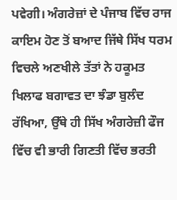ਪਵੇਗੀ। ਅੰਗਰੇਜ਼ਾਂ ਦੇ ਪੰਜਾਬ ਵਿੱਚ ਰਾਜ ਕਾਇਮ ਹੋਣ ਤੋਂ ਬਆਦ ਜਿੱਥੇ ਸਿੱਖ ਧਰਮ ਵਿਚਲੇ ਅਣਖੀਲੇ ਤੱਤਾਂ ਨੇ ਹਕੂਮਤ ਖਿਲਾਫ ਬਗਾਵਤ ਦਾ ਝੰਡਾ ਬੁਲੰਦ ਰੱਖਿਆ, ਉੱਥੇ ਹੀ ਸਿੱਖ ਅੰਗਰੇਜ਼ੀ ਫੌਜ ਵਿੱਚ ਵੀ ਭਾਰੀ ਗਿਣਤੀ ਵਿੱਚ ਭਰਤੀ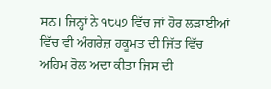ਸਨ। ਜਿਨ੍ਹਾਂ ਨੇ ੧੮੫੭ ਵਿੱਚ ਜਾਂ ਹੋਰ ਲੜਾਈਆਂ ਵਿੱਚ ਵੀ ਅੰਗਰੇਜ਼ ਹਕੂਮਤ ਦੀ ਜਿੱਤ ਵਿੱਚ ਅਹਿਮ ਰੋਲ ਅਦਾ ਕੀਤਾ ਜਿਸ ਦੀ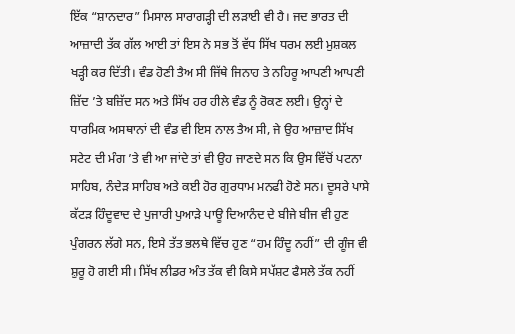ਇੱਕ “ਸ਼ਾਨਦਾਰ” ਮਿਸਾਲ ਸਾਰਾਗੜ੍ਹੀ ਦੀ ਲੜਾਈ ਵੀ ਹੈ। ਜਦ ਭਾਰਤ ਦੀ ਆਜ਼ਾਦੀ ਤੱਕ ਗੱਲ ਆਈ ਤਾਂ ਇਸ ਨੇ ਸਭ ਤੋਂ ਵੱਧ ਸਿੱਖ ਧਰਮ ਲਈ ਮੁਸ਼ਕਲ ਖੜ੍ਹੀ ਕਰ ਦਿੱਤੀ। ਵੰਡ ਹੋਣੀ ਤੈਅ ਸੀ ਜਿੱਥੇ ਜਿਨਾਹ ਤੇ ਨਹਿਰੂ ਆਪਣੀ ਆਪਣੀ ਜ਼ਿੱਦ ’ਤੇ ਬਜ਼ਿੱਦ ਸਨ ਅਤੇ ਸਿੱਖ ਹਰ ਹੀਲੇ ਵੰਡ ਨੂੰ ਰੋਕਣ ਲਈ। ਉਨ੍ਹਾਂ ਦੇ ਧਾਰਮਿਕ ਅਸਥਾਨਾਂ ਦੀ ਵੰਡ ਵੀ ਇਸ ਨਾਲ ਤੈਅ ਸੀ, ਜੇ ਉਹ ਆਜ਼ਾਦ ਸਿੱਖ ਸਟੇਟ ਦੀ ਮੰਗ ’ਤੇ ਵੀ ਆ ਜਾਂਦੇ ਤਾਂ ਵੀ ਉਹ ਜਾਣਦੇ ਸਨ ਕਿ ਉਸ ਵਿੱਚੋਂ ਪਟਨਾ ਸਾਹਿਬ, ਨੰਦੇੜ ਸਾਹਿਬ ਅਤੇ ਕਈ ਹੋਰ ਗੁਰਧਾਮ ਮਨਫੀ ਹੋਣੇ ਸਨ। ਦੂਸਰੇ ਪਾਸੇ ਕੱਟੜ ਹਿੰਦੂਵਾਦ ਦੇ ਪੁਜਾਰੀ ਪੁਆੜੇ ਪਾਊ ਦਿਆਨੰਦ ਦੇ ਬੀਜੇ ਬੀਜ ਵੀ ਹੁਣ ਪੁੰਗਰਨ ਲੱਗੇ ਸਨ, ਇਸੇ ਤੱਤ ਭਲਥੇ ਵਿੱਚ ਹੁਣ “ਹਮ ਹਿੰਦੂ ਨਹੀਂ” ਦੀ ਗੂੰਜ ਵੀ ਸ਼ੁਰੂ ਹੋ ਗਈ ਸੀ। ਸਿੱਖ ਲੀਡਰ ਅੰਤ ਤੱਕ ਵੀ ਕਿਸੇ ਸਪੱਸ਼ਟ ਫੈਸਲੇ ਤੱਕ ਨਹੀਂ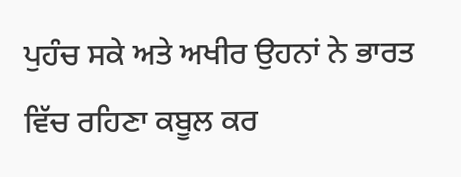ਪੁਹੰਚ ਸਕੇ ਅਤੇ ਅਖੀਰ ਉਹਨਾਂ ਨੇ ਭਾਰਤ ਵਿੱਚ ਰਹਿਣਾ ਕਬੂਲ ਕਰ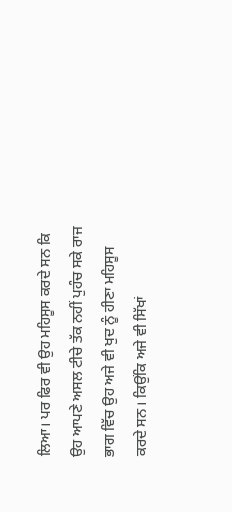ਲਿਆ। ਪਰ ਫਿਰ ਵੀ ਉਹ ਮਹਿਸੂਸ ਕਰਦੇ ਸਨ ਕਿ ਉਹ ਆਪਣੇ ਅਸਲ ਟੀਚੇ ਤੱਕ ਨਹੀਂ ਪੁਹੰਚ ਸਕੇ ਰਾਜ ਭਾਗ ਵਿੱਚ ਉਹ ਅਜੇ ਵੀ ਖੁਦ ਨੂੰ ਹੀਣਾ ਮਹਿਸੂਸ ਕਰਦੇ ਸਨ। ਕਿਉਂਕਿ ਅਜੇ ਵੀ ਸਿੱਖਾਂ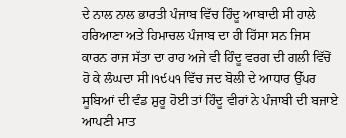ਦੇ ਨਾਲ ਨਾਲ ਭਾਰਤੀ ਪੰਜਾਬ ਵਿੱਚ ਹਿੰਦੂ ਆਬਾਦੀ ਸੀ ਹਾਲੇ ਹਰਿਆਣਾ ਅਤੇ ਹਿਮਾਚਲ ਪੰਜਾਬ ਦਾ ਹੀ ਹਿੱਸਾ ਸਨ ਜਿਸ ਕਾਰਨ ਰਾਜ ਸੱਤਾ ਦਾ ਰਾਹ ਅਜੇ ਵੀ ਹਿੰਦੂ ਵਰਗ ਦੀ ਗਲੀ ਵਿੱਚੋਂ ਹੋ ਕੇ ਲੰਘਦਾ ਸੀ।੧੯੫੧ ਵਿੱਚ ਜਦ ਬੋਲੀ ਦੇ ਆਧਾਰ ਉੱਪਰ ਸੂਬਿਆਂ ਦੀ ਵੰਡ ਸ਼ੁਰੂ ਹੋਈ ਤਾਂ ਹਿੰਦੂ ਵੀਰਾਂ ਨੇ ਪੰਜਾਬੀ ਦੀ ਬਜਾਏ ਆਪਣੀ ਮਾਤ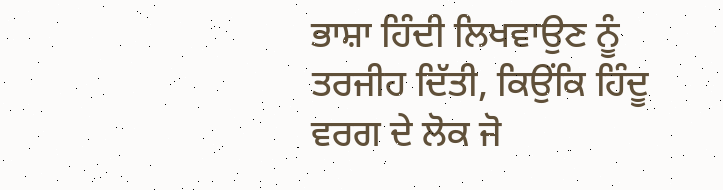ਭਾਸ਼ਾ ਹਿੰਦੀ ਲਿਖਵਾਉਣ ਨੂੰ ਤਰਜੀਹ ਦਿੱਤੀ, ਕਿਉਂਕਿ ਹਿੰਦੂ ਵਰਗ ਦੇ ਲੋਕ ਜੋ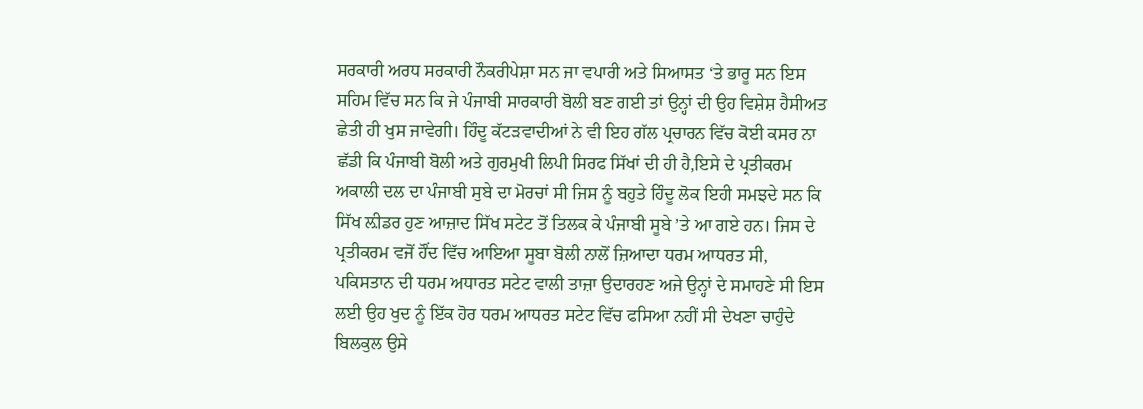ਸਰਕਾਰੀ ਅਰਧ ਸਰਕਾਰੀ ਨੌਕਰੀਪੇਸ਼ਾ ਸਨ ਜਾ ਵਪਾਰੀ ਅਤੇ ਸਿਆਸਤ ‘ਤੇ ਭਾਰੂ ਸਨ ਇਸ ਸਹਿਮ ਵਿੱਚ ਸਨ ਕਿ ਜੇ ਪੰਜਾਬੀ ਸਾਰਕਾਰੀ ਬੋਲੀ ਬਣ ਗਈ ਤਾਂ ਉਨ੍ਹਾਂ ਦੀ ਉਹ ਵਿਸ਼ੇਸ਼ ਹੈਸੀਅਤ ਛੇਤੀ ਹੀ ਖੁਸ ਜਾਵੇਗੀ। ਹਿੰਦੂ ਕੱਟੜਵਾਦੀਆਂ ਨੇ ਵੀ ਇਹ ਗੱਲ ਪ੍ਰਚਾਰਨ ਵਿੱਚ ਕੋਈ ਕਸਰ ਨਾ ਛੱਡੀ ਕਿ ਪੰਜਾਬੀ ਬੋਲੀ ਅਤੇ ਗੁਰਮੁਖੀ ਲਿਪੀ ਸਿਰਫ ਸਿੱਖਾਂ ਦੀ ਹੀ ਹੈ,ਇਸੇ ਦੇ ਪ੍ਰਤੀਕਰਮ ਅਕਾਲੀ ਦਲ ਦਾ ਪੰਜਾਬੀ ਸੁਬੇ ਦਾ ਮੋਰਚਾਂ ਸੀ ਜਿਸ ਨੂੰ ਬਹੁਤੇ ਹਿੰਦੂ ਲੋਕ ਇਹੀ ਸਮਝਦੇ ਸਨ ਕਿ ਸਿੱਖ ਲ਼ੀਡਰ ਹੁਣ ਆਜ਼ਾਦ ਸਿੱਖ ਸਟੇਟ ਤੋਂ ਤਿਲਕ ਕੇ ਪੰਜਾਬੀ ਸੂਬੇ ’ਤੇ ਆ ਗਏ ਹਨ। ਜਿਸ ਦੇ ਪ੍ਰਤੀਕਰਮ ਵਜੋਂ ਹੌਂਦ ਵਿੱਚ ਆਇਆ ਸੂਬਾ ਬੋਲੀ ਨਾਲੋਂ ਜ਼ਿਆਦਾ ਧਰਮ ਆਧਰਤ ਸੀ, ਪਕਿਸਤਾਨ ਦੀ ਧਰਮ ਅਧਾਰਤ ਸਟੇਟ ਵਾਲੀ ਤਾਜ਼ਾ ਉਦਾਰਹਣ ਅਜੇ ਉਨ੍ਹਾਂ ਦੇ ਸਮਾਹਣੇ ਸੀ ਇਸ ਲਈ ਉਹ ਖੁਦ ਨੂੰ ਇੱਕ ਹੋਰ ਧਰਮ ਆਧਰਤ ਸਟੇਟ ਵਿੱਚ ਫਸਿਆ ਨਹੀਂ ਸੀ ਦੇਖਣਾ ਚਾਹੁੰਦੇ ਬਿਲਕੁਲ ਉਸੇ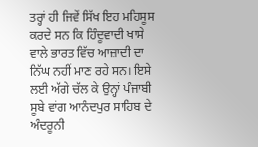ਤਰ੍ਹਾਂ ਹੀ ਜਿਵੇਂ ਸਿੱਖ ਇਹ ਮਹਿਸੂਸ ਕਰਦੇ ਸਨ ਕਿ ਹਿੰਦੂਵਾਦੀ ਖਾਸੇ ਵਾਲੇ ਭਾਰਤ ਵਿੱਚ ਆਜ਼ਾਦੀ ਦਾ ਨਿੱਘ ਨਹੀਂ ਮਾਣ ਰਹੇ ਸਨ। ਇਸੇ ਲਈ ਅੱਗੇ ਚੱਲ ਕੇ ਉਨ੍ਹਾਂ ਪੰਜਾਬੀ ਸੂਬੇ ਵਾਂਗ ਆਨੰਦਪੁਰ ਸਾਹਿਬ ਦੇ ਅੰਦਰੂਨੀ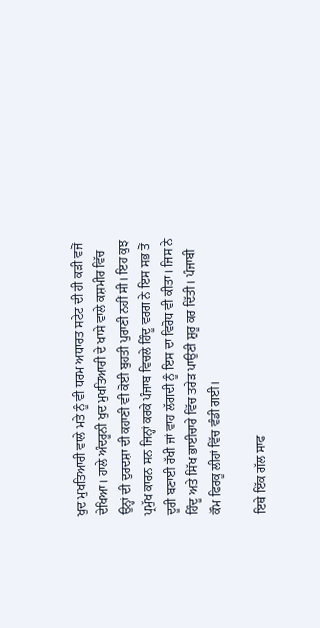ਖੁਦ ਮੁਖਤਿਆਰੀ ਵਾਲੇ ਮਤੇ ਨੂੰ ਵੀ ਧਰਮ ਅਧਾਰਤ ਸਟੇਟ ਦੀ ਹੀ ਕੜੀ ਵਜੋਂ ਦੇਖਿਆ। ਹਾਲੇ ਅੰਦਰੂਨੀ ਖੁਦ ਮੁਖਤਿਆਰੀ ਦੇ ਖਾਸੇ ਵਾਲੇ ਕਸ਼ਮੀਰ ਵਿੱਚ ਉਨ੍ਹਾਂ ਦੀ ਦੁਰਦਸ਼ਾ ਦੀ ਕਹਾਣੀ ਵੀ ਕੋਈ ਬੁਹਤੀ ਪੁਰਾਣੀ ਨਹੀਂ ਸੀ। ਇਹ ਕੁਝ ਪ੍ਰਮੁੱਖ ਕਾਰਨ ਸਨ ਜਿਨ੍ਹਾਂ ਕਰਕੇ ਪੰਜਾਬ ਵਿਚਲੇ ਹਿੰਦੂ ਵਰਗ ਨੇ ਇਸ ਸਭ ਤੋਂ ਦੂਰੀ ਬਣਾਈ ਰੱਖੀ ਜਾਂ ਵਾਹ ਲੱਗਦੀ ਨੂੰ ਇਸ ਦਾ ਵਿਰੋਧ ਵੀ ਕੀਤਾ। ਜਿਸ ਨੇ ਹਿੰਦੂ ਅਤੇ ਸਿੱਖ ਭਾਈਚਾਰੇ ਵਿੱਚ ਤਰੇੜ ਪਾਉਣੀ ਸ਼ੁਰੂ ਕਰ ਦਿੱਤੀ। ਪੰਜਾਬੀ ਕੌਮ ਫਿਰਕੂ ਲੀਹਾਂ ਵਿੱਚ ਵੰਡੀ ਗਈ।

ਇਥੇ ਇੱਕ ਗੱਲ ਸਾਫ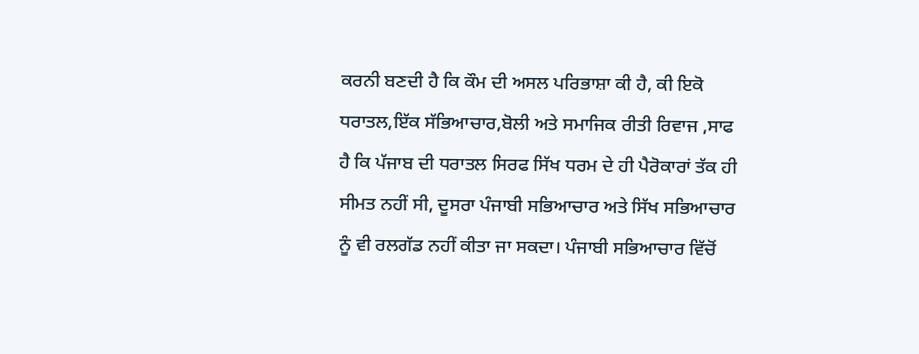ਕਰਨੀ ਬਣਦੀ ਹੈ ਕਿ ਕੌਮ ਦੀ ਅਸਲ ਪਰਿਭਾਸ਼ਾ ਕੀ ਹੈ, ਕੀ ਇਕੋ ਧਰਾਤਲ,ਇੱਕ ਸੱਭਿਆਚਾਰ,ਬੋਲੀ ਅਤੇ ਸਮਾਜਿਕ ਰੀਤੀ ਰਿਵਾਜ ,ਸਾਫ ਹੈ ਕਿ ਪੱਜਾਬ ਦੀ ਧਰਾਤਲ ਸਿਰਫ ਸਿੱਖ ਧਰਮ ਦੇ ਹੀ ਪੈਰੋਕਾਰਾਂ ਤੱਕ ਹੀ ਸੀਮਤ ਨਹੀਂ ਸੀ, ਦੂਸਰਾ ਪੰਜਾਬੀ ਸਭਿਆਚਾਰ ਅਤੇ ਸਿੱਖ ਸਭਿਆਚਾਰ ਨੂੰ ਵੀ ਰਲਗੱਡ ਨਹੀਂ ਕੀਤਾ ਜਾ ਸਕਦਾ। ਪੰਜਾਬੀ ਸਭਿਆਚਾਰ ਵਿੱਚੋਂ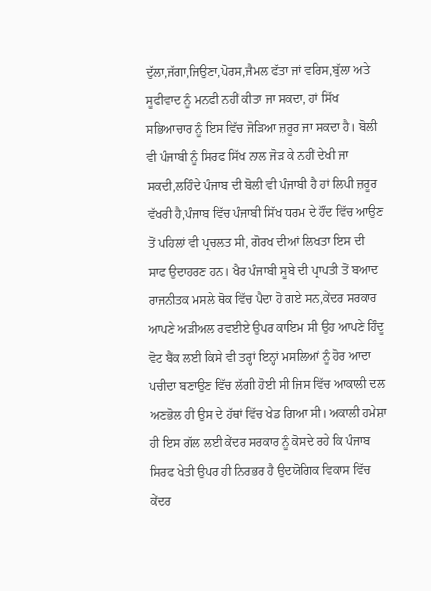ਦੁੱਲਾ,ਜੱਗਾ,ਜਿਉਣਾ,ਪੋਰਸ,ਜੈਮਲ ਫੱਤਾ ਜਾਂ ਵਰਿਸ,ਬੁੱਲਾ ਅਤੇ ਸੂਫੀਵਾਦ ਨੂੰ ਮਨਫੀ ਨਹੀਂ ਕੀਤਾ ਜਾ ਸਕਦਾ, ਹਾਂ ਸਿੱਖ ਸਭਿਆਚਾਰ ਨੂੰ ਇਸ ਵਿੱਚ ਜੋੜਿਆ ਜ਼ਰੂਰ ਜਾ ਸਕਦਾ ਹੈ। ਬੋਲੀ ਵੀ ਪੰਜਾਬੀ ਨੂੰ ਸਿਰਫ ਸਿੱਖ ਨਾਲ ਜੋੜ ਕੇ ਨਹੀਂ ਦੇਖੀ ਜਾ ਸਕਦੀ,ਲਹਿੰਦੇ ਪੰਜਾਬ ਦੀ ਬੋਲੀ ਵੀ ਪੰਜਾਬੀ ਹੈ ਹਾਂ ਲਿਪੀ ਜ਼ਰੂਰ ਵੱਖਰੀ ਹੈ,ਪੰਜਾਬ ਵਿੱਚ ਪੰਜਾਬੀ ਸਿੱਖ ਧਰਮ ਦੇ ਹੌਂਦ ਵਿੱਚ ਆਉਣ ਤੋਂ ਪਹਿਲਾਂ ਵੀ ਪ੍ਰਚਲਤ ਸੀ, ਗੋਰਖ ਦੀਆਂ ਲਿਖਤਾ ਇਸ ਦੀ ਸਾਫ ਉਦਾਹਰਣ ਹਨ। ਖੈਰ ਪੰਜਾਬੀ ਸੂਬੇ ਦੀ ਪ੍ਰਾਪਤੀ ਤੋਂ ਬਆਦ ਰਾਜਨੀਤਕ ਮਸਲੇ ਥੋਕ ਵਿੱਚ ਪੈਦਾ ਹੋ ਗਏ ਸਨ,ਕੇਂਦਰ ਸਰਕਾਰ ਆਪਣੇ ਅੜੀਅਲ ਰਵਈਏ ਉਪਰ ਕਾਇਮ ਸੀ ਉਹ ਆਪਣੇ ਹਿੰਦੂ ਵੋਟ ਬੈਂਕ ਲਈ ਕਿਸੇ ਵੀ ਤਰ੍ਹਾਂ ਇਨ੍ਹਾਂ ਮਸਲਿਆਂ ਨੂੰ ਹੋਰ ਆਦਾ ਪਚੀਦਾ ਬਣਾਉਣ ਵਿੱਚ ਲੱਗੀ ਹੋਈ ਸੀ ਜਿਸ ਵਿੱਚ ਆਕਾਲੀ ਦਲ ਅਣਭੋਲ ਹੀ ਉਸ ਦੇ ਹੱਥਾਂ ਵਿੱਚ ਖੇਡ ਗਿਆ ਸੀ। ਅਕਾਲੀ ਹਮੇਸ਼ਾ ਹੀ ਇਸ ਗੱਲ ਲਈ ਕੇਂਦਰ ਸਰਕਾਰ ਨੂੰ ਕੋਸਦੇ ਰਹੇ ਕਿ ਪੰਜਾਬ ਸਿਰਫ ਖੇਤੀ ਉਪਰ ਹੀ ਨਿਰਭਰ ਹੈ ਉਦਯੋਗਿਕ ਵਿਕਾਸ ਵਿੱਚ ਕੇਂਦਰ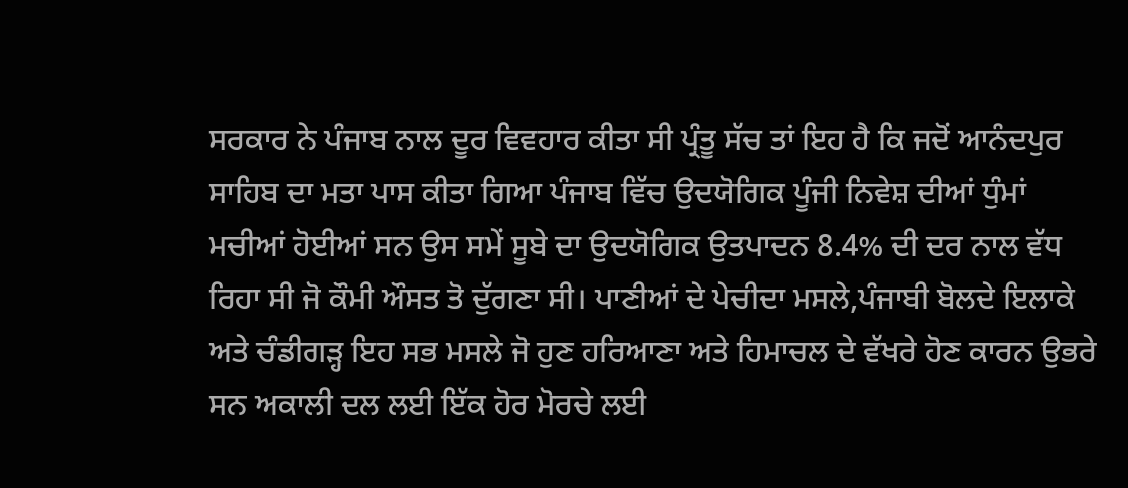ਸਰਕਾਰ ਨੇ ਪੰਜਾਬ ਨਾਲ ਦੂਰ ਵਿਵਹਾਰ ਕੀਤਾ ਸੀ ਪ੍ਰੰਤੂ ਸੱਚ ਤਾਂ ਇਹ ਹੈ ਕਿ ਜਦੋਂ ਆਨੰਦਪੁਰ ਸਾਹਿਬ ਦਾ ਮਤਾ ਪਾਸ ਕੀਤਾ ਗਿਆ ਪੰਜਾਬ ਵਿੱਚ ਉਦਯੋਗਿਕ ਪੂੰਜੀ ਨਿਵੇਸ਼ ਦੀਆਂ ਧੁੰਮਾਂ ਮਚੀਆਂ ਹੋਈਆਂ ਸਨ ਉਸ ਸਮੇਂ ਸੂਬੇ ਦਾ ਉਦਯੋਗਿਕ ਉਤਪਾਦਨ 8.4% ਦੀ ਦਰ ਨਾਲ ਵੱਧ ਰਿਹਾ ਸੀ ਜੋ ਕੌਮੀ ਔਸਤ ਤੋ ਦੁੱਗਣਾ ਸੀ। ਪਾਣੀਆਂ ਦੇ ਪੇਚੀਦਾ ਮਸਲੇ,ਪੰਜਾਬੀ ਬੋਲਦੇ ਇਲਾਕੇ ਅਤੇ ਚੰਡੀਗੜ੍ਹ ਇਹ ਸਭ ਮਸਲੇ ਜੋ ਹੁਣ ਹਰਿਆਣਾ ਅਤੇ ਹਿਮਾਚਲ ਦੇ ਵੱਖਰੇ ਹੋਣ ਕਾਰਨ ਉਭਰੇ ਸਨ ਅਕਾਲੀ ਦਲ ਲਈ ਇੱਕ ਹੋਰ ਮੋਰਚੇ ਲਈ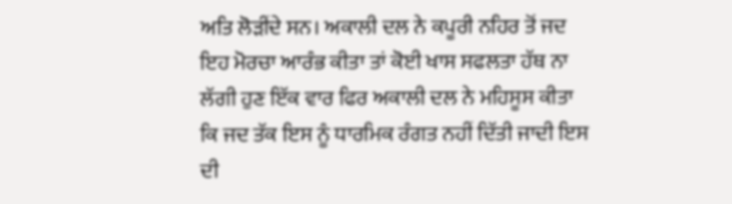ਅਤਿ ਲੋੜੀਂਦੇ ਸਨ। ਅਕਾਲੀ ਦਲ ਨੇ ਕਪੂਰੀ ਨਹਿਰ ਤੋਂ ਜਦ ਇਹ ਮੋਰਚਾ ਆਰੰਭ ਕੀਤਾ ਤਾਂ ਕੋਈ ਖਾਸ ਸਫਲਤਾ ਹੱਥ ਨਾ ਲੱਗੀ ਹੁਣ ਇੱਕ ਵਾਰ ਫਿਰ ਅਕਾਲੀ ਦਲ ਨੇ ਮਹਿਸੂਸ ਕੀਤਾ ਕਿ ਜਦ ਤੱਕ ਇਸ ਨੂੰ ਧਾਰਮਿਕ ਰੰਗਤ ਨਹੀਂ ਦਿੱਤੀ ਜਾਦੀ ਇਸ ਦੀ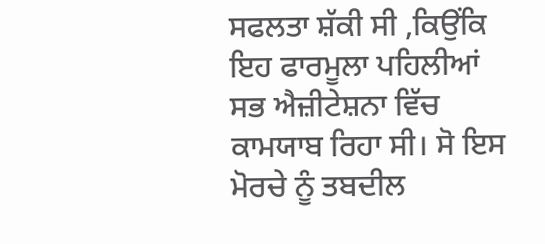ਸਫਲਤਾ ਸ਼ੱਕੀ ਸੀ ,ਕਿਉਂਕਿ ਇਹ ਫਾਰਮੂਲਾ ਪਹਿਲੀਆਂ ਸਭ ਐਜ਼ੀਟੇਸ਼ਨਾ ਵਿੱਚ ਕਾਮਯਾਬ ਰਿਹਾ ਸੀ। ਸੋ ਇਸ ਮੋਰਚੇ ਨੂੰ ਤਬਦੀਲ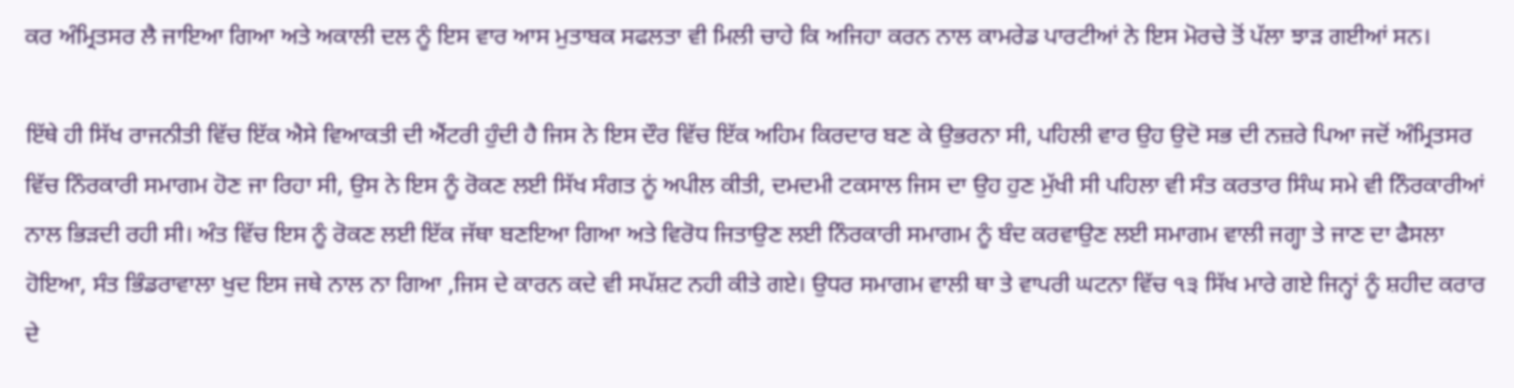ਕਰ ਅੰਮ੍ਰਿਤਸਰ ਲੈ ਜਾਇਆ ਗਿਆ ਅਤੇ ਅਕਾਲੀ ਦਲ ਨੂੰ ਇਸ ਵਾਰ ਆਸ ਮੁਤਾਬਕ ਸਫਲਤਾ ਵੀ ਮਿਲੀ ਚਾਹੇ ਕਿ ਅਜਿਹਾ ਕਰਨ ਨਾਲ ਕਾਮਰੇਡ ਪਾਰਟੀਆਂ ਨੇ ਇਸ ਮੋਰਚੇ ਤੋਂ ਪੱਲਾ ਝਾੜ ਗਈਆਂ ਸਨ।

ਇੱਥੇ ਹੀ ਸਿੱਖ ਰਾਜਨੀਤੀ ਵਿੱਚ ਇੱਕ ਐਸੇ ਵਿਆਕਤੀ ਦੀ ਐਂਟਰੀ ਹੁੰਦੀ ਹੈ ਜਿਸ ਨੇ ਇਸ ਦੌਰ ਵਿੱਚ ਇੱਕ ਅਹਿਮ ਕਿਰਦਾਰ ਬਣ ਕੇ ਉਭਰਨਾ ਸੀ, ਪਹਿਲੀ ਵਾਰ ਉਹ ਉਦੋ ਸਭ ਦੀ ਨਜ਼ਰੇ ਪਿਆ ਜਦੋਂ ਅੰਮ੍ਰਿਤਸਰ ਵਿੱਚ ਨਿੰਰਕਾਰੀ ਸਮਾਗਮ ਹੋਣ ਜਾ ਰਿਹਾ ਸੀ, ਉਸ ਨੇ ਇਸ ਨੂੰ ਰੋਕਣ ਲਈ ਸਿੱਖ ਸੰਗਤ ਨੂਂ ਅਪੀਲ ਕੀਤੀ, ਦਮਦਮੀ ਟਕਸਾਲ ਜਿਸ ਦਾ ਉਹ ਹੁਣ ਮੁੱਖੀ ਸੀ ਪਹਿਲਾ ਵੀ ਸੰਤ ਕਰਤਾਰ ਸਿੰਘ ਸਮੇ ਵੀ ਨਿੰਰਕਾਰੀਆਂ ਨਾਲ ਭਿੜਦੀ ਰਹੀ ਸੀ। ਅੰਤ ਵਿੱਚ ਇਸ ਨੂੰ ਰੋਕਣ ਲਈ ਇੱਕ ਜੱਥਾ ਬਣਇਆ ਗਿਆ ਅਤੇ ਵਿਰੋਧ ਜਿਤਾਉਣ ਲਈ ਨਿੰਰਕਾਰੀ ਸਮਾਗਮ ਨੂੰ ਬੰਦ ਕਰਵਾਉਣ ਲਈ ਸਮਾਗਮ ਵਾਲੀ ਜਗ੍ਹਾ ਤੇ ਜਾਣ ਦਾ ਫੈਸਲਾ ਹੋਇਆ, ਸੰਤ ਭਿੰਡਰਾਵਾਲਾ ਖੁਦ ਇਸ ਜਥੇ ਨਾਲ ਨਾ ਗਿਆ ,ਜਿਸ ਦੇ ਕਾਰਨ ਕਦੇ ਵੀ ਸਪੱਸ਼ਟ ਨਹੀ ਕੀਤੇ ਗਏ। ਉਧਰ ਸਮਾਗਮ ਵਾਲੀ ਥਾ ਤੇ ਵਾਪਰੀ ਘਟਨਾ ਵਿੱਚ ੧੩ ਸਿੱਖ ਮਾਰੇ ਗਏ ਜਿਨ੍ਹਾਂ ਨੂੰ ਸ਼ਹੀਦ ਕਰਾਰ ਦੇ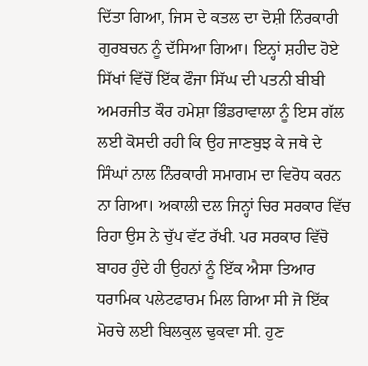ਦਿੱਤਾ ਗਿਆ, ਜਿਸ ਦੇ ਕਤਲ ਦਾ ਦੋਸ਼ੀ ਨਿੰਰਕਾਰੀ ਗੁਰਬਚਨ ਨੂੰ ਦੱਸਿਆ ਗਿਆ। ਇਨ੍ਹਾਂ ਸ਼ਹੀਦ ਹੋਏ ਸਿੱਖਾਂ ਵਿੱਚੋਂ ਇੱਕ ਫੌਜਾ ਸਿੱਘ ਦੀ ਪਤਨੀ ਬੀਬੀ ਅਮਰਜੀਤ ਕੌਰ ਹਮੇਸ਼ਾ ਭਿੰਡਰਾਵਾਲਾ ਨੂੰ ਇਸ ਗੱਲ ਲਈ ਕੋਸਦੀ ਰਹੀ ਕਿ ਉਹ ਜਾਣਬੁਝ ਕੇ ਜਥੇ ਦੇ ਸਿੰਘਾਂ ਨਾਲ ਨਿੰਰਕਾਰੀ ਸਮਾਗਮ ਦਾ ਵਿਰੋਧ ਕਰਨ ਨਾ ਗਿਆ। ਅਕਾਲੀ ਦਲ ਜਿਨ੍ਹਾਂ ਚਿਰ ਸਰਕਾਰ ਵਿੱਚ ਰਿਹਾ ਉਸ ਨੇ ਚੁੱਪ ਵੱਟ ਰੱਖੀ. ਪਰ ਸਰਕਾਰ ਵਿੱਚੋ ਬਾਹਰ ਹੁੰਦੇ ਹੀ ਉਹਨਾਂ ਨੂੰ ਇੱਕ ਐਸਾ ਤਿਆਰ ਧਰਾਮਿਕ ਪਲੇਟਫਾਰਮ ਮਿਲ ਗਿਆ ਸੀ ਜੋ ਇੱਕ ਮੋਰਚੇ ਲਈ ਬਿਲਕੁਲ ਢੁਕਵਾ ਸੀ. ਹੁਣ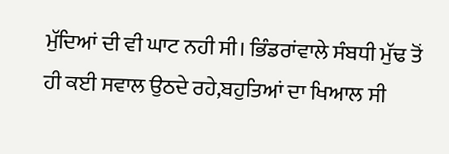ਮੁੱਦਿਆਂ ਦੀ ਵੀ ਘਾਟ ਨਹੀ ਸੀ। ਭਿੰਡਰਾਂਵਾਲੇ ਸੰਬਧੀ ਮੁੱਢ ਤੋਂ ਹੀ ਕਈ ਸਵਾਲ ਉਠਦੇ ਰਹੇ,ਬਹੁਤਿਆਂ ਦਾ ਖਿਆਲ ਸੀ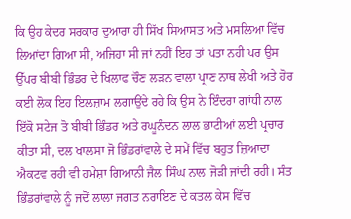ਕਿ ਉਹ ਕੇਦਰ ਸਰਕਾਰ ਦੁਆਰਾ ਹੀ ਸਿੱਖ ਸਿਆਸਤ ਅਤੇ ਮਸਲਿਆ ਵਿੱਚ ਲਿਆਂਦਾ ਗਿਆ ਸੀ, ਅਜਿਹਾ ਸੀ ਜਾਂ ਨਹੀਂ ਇਹ ਤਾਂ ਪਤਾ ਨਹੀ ਪਰ ਉਸ ਉੱਪਰ ਬੀਬੀ ਭਿੰਡਰ ਦੇ ਖਿਲਾਫ ਚੌਣ ਲੜਨ ਵਾਲਾ ਪ੍ਰਾਣ ਨਾਥ ਲੇਖੀ ਅਤੇ ਹੋਰ ਕਈ ਲੋਕ ਇਹ ਇਲਜ਼ਾਮ ਲਗਾਉਂਦੇ ਰਹੇ ਕਿ ਉਸ ਨੇ ਇੰਦਰਾ ਗਾਂਧੀ ਨਾਲ ਇੱਕੋ ਸਟੇਜ ਤੋ ਬੀਬੀ ਭਿੰਡਰ ਅਤੇ ਰਘੂਨੰਦਨ ਲਾਲ ਭਾਟੀਆਂ ਲਈ ਪ੍ਰਚਾਰ ਕੀਤਾ ਸੀ, ਦਲ ਖਾਲਸਾ ਜੋ ਭਿੰਡਰਾਂਵਾਲੇ ਦੇ ਸਮੇਂ ਵਿੱਚ ਬਹੁਤ ਜ਼ਿਆਦਾ ਐਕਟਵ ਰਹੀ ਵੀ ਹਮੇਸ਼ਾ ਗਿਆਨੀ ਜੈਲ ਸਿੰਘ ਨਾਲ ਜੋੜੀ ਜਾਂਦੀ ਰਹੀ। ਸੰਤ ਭਿੰਡਰਾਂਵਾਲੇ ਨੂੰ ਜਦੋਂ ਲਾਲਾ ਜਗਤ ਨਰਾਇਣ ਦੇ ਕਤਲ ਕੇਸ ਵਿੱਚ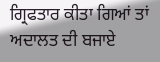ਗ੍ਰਿਫਤਾਰ ਕੀਤਾ ਗਿਆਂ ਤਾਂ ਅਦਾਲਤ ਦੀ ਬਜਾਏ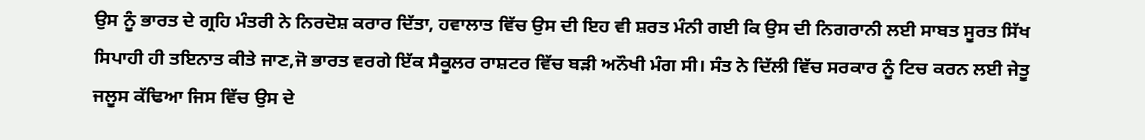ਉਸ ਨੂੰ ਭਾਰਤ ਦੇ ਗ੍ਰਹਿ ਮੰਤਰੀ ਨੇ ਨਿਰਦੋਸ਼ ਕਰਾਰ ਦਿੱਤਾ, ਹਵਾਲਾਤ ਵਿੱਚ ਉਸ ਦੀ ਇਹ ਵੀ ਸ਼ਰਤ ਮੰਨੀ ਗਈ ਕਿ ਉਸ ਦੀ ਨਿਗਰਾਨੀ ਲਈ ਸਾਬਤ ਸੂਰਤ ਸਿੱਖ ਸਿਪਾਹੀ ਹੀ ਤਇਨਾਤ ਕੀਤੇ ਜਾਣ,ਜੋ ਭਾਰਤ ਵਰਗੇ ਇੱਕ ਸੈਕੂਲਰ ਰਾਸ਼ਟਰ ਵਿੱਚ ਬੜੀ ਅਨੌਖੀ ਮੰਗ ਸੀ। ਸੰਤ ਨੇ ਦਿੱਲੀ ਵਿੱਚ ਸਰਕਾਰ ਨੂੰ ਟਿਚ ਕਰਨ ਲਈ ਜੇਤੂ ਜਲੂਸ ਕੱਢਿਆ ਜਿਸ ਵਿੱਚ ਉਸ ਦੇ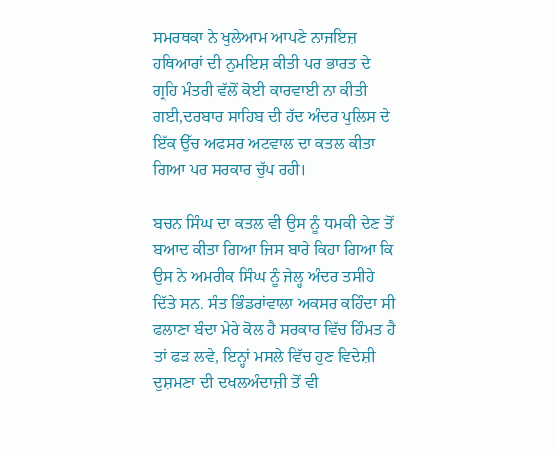ਸਮਰਥਕਾ ਨੇ ਖੁਲੇਆਮ ਆਪਣੇ ਨਾਜਇਜ਼ ਹਥਿਆਰਾਂ ਦੀ ਨੁਮਇਸ਼ ਕੀਤੀ ਪਰ ਭਾਰਤ ਦੇ ਗ੍ਰਹਿ ਮੰਤਰੀ ਵੱਲੋਂ ਕੋਈ ਕਾਰਵਾਈ ਨਾ ਕੀਤੀ ਗਈ,ਦਰਬਾਰ ਸਾਹਿਬ ਦੀ ਹੱਦ ਅੰਦਰ ਪੁਲਿਸ ਦੇ ਇੱਕ ਉੱਚ ਅਫਸਰ ਅਟਵਾਲ ਦਾ ਕਤਲ ਕੀਤਾ ਗਿਆ ਪਰ ਸਰਕਾਰ ਚੁੱਪ ਰਹੀ।

ਬਚਨ ਸਿੰਘ ਦਾ ਕਤਲ ਵੀ ਉਸ ਨੂੰ ਧਮਕੀ ਦੇਣ ਤੋਂ ਬਆਦ ਕੀਤਾ ਗਿਆ ਜਿਸ ਬਾਰੇ ਕਿਹਾ ਗਿਆ ਕਿ ਉਸ ਨੇ ਅਮਰੀਕ ਸਿੰਘ ਨੂੰ ਜੇਲ੍ਹ ਅੰਦਰ ਤਸੀਹੇ ਦਿੱਤੇ ਸਨ. ਸੰਤ ਭਿੰਡਰਾਂਵਾਲਾ ਅਕਸਰ ਕਹਿੰਦਾ ਸੀ ਫਲਾਣਾ ਬੰਦਾ ਮੇਰੇ ਕੋਲ ਹੈ ਸਰਕਾਰ ਵਿੱਚ ਹਿੰਮਤ ਹੈ ਤਾਂ ਫੜ ਲਵੇ, ਇਨ੍ਹਾਂ ਮਸਲੇ ਵਿੱਚ ਹੁਣ ਵਿਦੇਸ਼ੀ ਦੁਸ਼ਮਣਾ ਦੀ ਦਖਲਅੰਦਾਜ਼ੀ ਤੋਂ ਵੀ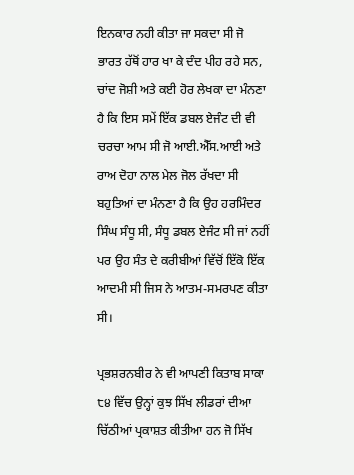ਇਨਕਾਰ ਨਹੀ ਕੀਤਾ ਜਾ ਸਕਦਾ ਸੀ ਜੋ ਭਾਰਤ ਹੱਥੋਂ ਹਾਰ ਖਾ ਕੇ ਦੰਦ ਪੀਹ ਰਹੇ ਸਨ, ਚਾਂਦ ਜੋਸ਼ੀ ਅਤੇ ਕਈ ਹੋਰ ਲੇਖਕਾ ਦਾ ਮੰਨਣਾ ਹੈ ਕਿ ਇਸ ਸਮੇਂ ਇੱਕ ਡਬਲ ਏਜੰਟ ਦੀ ਵੀ ਚਰਚਾ ਆਮ ਸੀ ਜੋ ਆਈ.ਐੱਸ.ਆਈ ਅਤੇ ਰਾਅ ਦੋਹਾ ਨਾਲ ਮੇਲ ਜੋਲ ਰੱਖਦਾ ਸੀ ਬਹੁਤਿਆਂ ਦਾ ਮੰਨਣਾ ਹੈ ਕਿ ਉਹ ਹਰਮਿੰਦਰ ਸਿੰਘ ਸੰਧੂ ਸੀ, ਸੰਧੂ ਡਬਲ ਏਜੰਟ ਸੀ ਜਾਂ ਨਹੀਂ ਪਰ ਉਹ ਸੰਤ ਦੇ ਕਰੀਬੀਆਂ ਵਿੱਚੋਂ ਇੱਕੋ ਇੱਕ ਆਦਮੀ ਸੀ ਜਿਸ ਨੇ ਆਤਮ-ਸਮਰਪਣ ਕੀਤਾ ਸੀ।

ਪ੍ਰਭਸ਼ਰਨਬੀਰ ਨੇ ਵੀ ਆਪਣੀ ਕਿਤਾਬ ਸਾਕਾ ੮੪ ਵਿੱਚ ਉਨ੍ਹਾਂ ਕੁਝ ਸਿੱਖ ਲੀਡਰਾਂ ਦੀਆ ਚਿੱਠੀਆਂ ਪ੍ਰਕਾਸ਼ਤ ਕੀਤੀਆ ਹਨ ਜੋ ਸਿੱਖ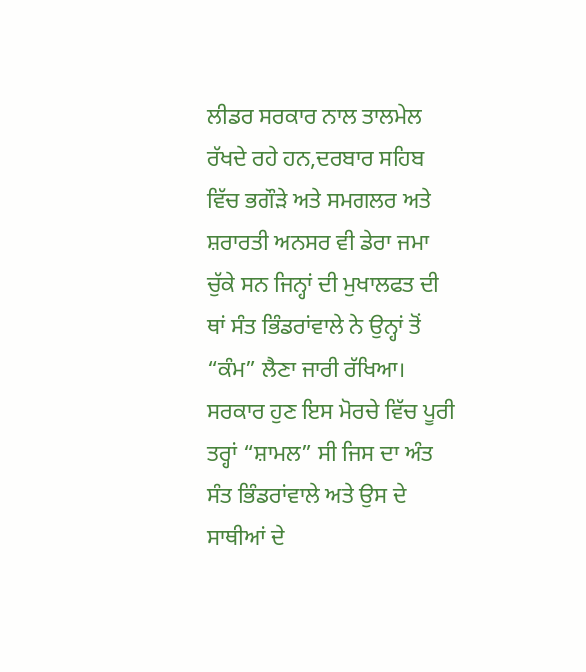ਲੀਡਰ ਸਰਕਾਰ ਨਾਲ ਤਾਲਮੇਲ ਰੱਖਦੇ ਰਹੇ ਹਨ,ਦਰਬਾਰ ਸਹਿਬ ਵਿੱਚ ਭਗੌੜੇ ਅਤੇ ਸਮਗਲਰ ਅਤੇ ਸ਼ਰਾਰਤੀ ਅਨਸਰ ਵੀ ਡੇਰਾ ਜਮਾ ਚੁੱਕੇ ਸਨ ਜਿਨ੍ਹਾਂ ਦੀ ਮੁਖਾਲਫਤ ਦੀ ਥਾਂ ਸੰਤ ਭਿੰਡਰਾਂਵਾਲੇ ਨੇ ਉਨ੍ਹਾਂ ਤੋਂ “ਕੰਮ” ਲੈਣਾ ਜਾਰੀ ਰੱਖਿਆ। ਸਰਕਾਰ ਹੁਣ ਇਸ ਮੋਰਚੇ ਵਿੱਚ ਪੂਰੀ ਤਰ੍ਹਾਂ “ਸ਼ਾਮਲ” ਸੀ ਜਿਸ ਦਾ ਅੰਤ ਸੰਤ ਭਿੰਡਰਾਂਵਾਲੇ ਅਤੇ ਉਸ ਦੇ ਸਾਥੀਆਂ ਦੇ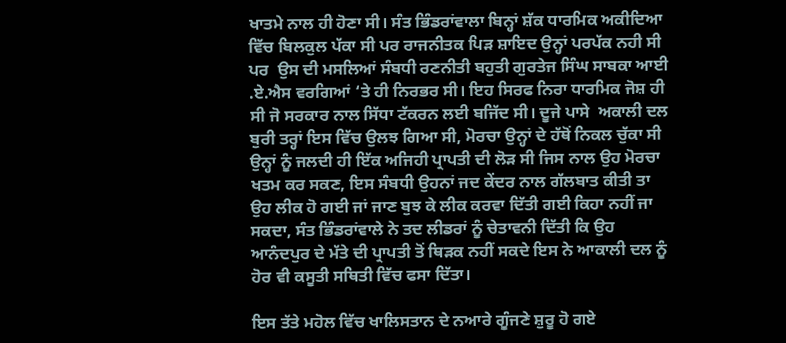ਖਾਤਮੇ ਨਾਲ ਹੀ ਹੋਣਾ ਸੀ। ਸੰਤ ਭਿੰਡਰਾਂਵਾਲਾ ਬਿਨ੍ਹਾਂ ਸ਼ੱਕ ਧਾਰਮਿਕ ਅਕੀਦਿਆ ਵਿੱਚ ਬਿਲਕੁਲ ਪੱਕਾ ਸੀ ਪਰ ਰਾਜਨੀਤਕ ਪਿੜ ਸ਼ਾਇਦ ਉਨ੍ਹਾਂ ਪਰਪੱਕ ਨਹੀ ਸੀ ਪਰ  ਉਸ ਦੀ ਮਸਲਿਆਂ ਸੰਬਧੀ ਰਣਨੀਤੀ ਬਹੁਤੀ ਗੁਰਤੇਜ ਸਿੰਘ ਸਾਬਕਾ ਆਈ .ਏ.ਐਸ ਵਰਗਿਆਂ ‘ਤੇ ਹੀ ਨਿਰਭਰ ਸੀ। ਇਹ ਸਿਰਫ ਨਿਰਾ ਧਾਰਮਿਕ ਜੋਸ਼ ਹੀ ਸੀ ਜੋ ਸਰਕਾਰ ਨਾਲ ਸਿੱਧਾ ਟੱਕਰਨ ਲਈ ਬਜਿੱਦ ਸੀ। ਦੂਜੇ ਪਾਸੇ  ਅਕਾਲੀ ਦਲ ਬੁਰੀ ਤਰ੍ਹਾਂ ਇਸ ਵਿੱਚ ਉਲਝ ਗਿਆ ਸੀ, ਮੋਰਚਾ ਉਨ੍ਹਾਂ ਦੇ ਹੱਥੋਂ ਨਿਕਲ ਚੁੱਕਾ ਸੀ ਉਨ੍ਹਾਂ ਨੂੰ ਜਲਦੀ ਹੀ ਇੱਕ ਅਜਿਹੀ ਪ੍ਰਾਪਤੀ ਦੀ ਲੋੜ ਸੀ ਜਿਸ ਨਾਲ ਉਹ ਮੋਰਚਾ ਖਤਮ ਕਰ ਸਕਣ, ਇਸ ਸੰਬਧੀ ਉਹਨਾਂ ਜਦ ਕੇਂਦਰ ਨਾਲ ਗੱਲਬਾਤ ਕੀਤੀ ਤਾ ਉਹ ਲੀਕ ਹੋ ਗਈ ਜਾਂ ਜਾਣ ਬੁਝ ਕੇ ਲੀਕ ਕਰਵਾ ਦਿੱਤੀ ਗਈ ਕਿਹਾ ਨਹੀਂ ਜਾ ਸਕਦਾ, ਸੰਤ ਭਿੰਡਰਾਂਵਾਲੇ ਨੇ ਤਦ ਲੀਡਰਾਂ ਨੂੰ ਚੇਤਾਵਨੀ ਦਿੱਤੀ ਕਿ ਉਹ ਆਨੰਦਪੁਰ ਦੇ ਮੱਤੇ ਦੀ ਪ੍ਰਾਪਤੀ ਤੋਂ ਥਿੜਕ ਨਹੀਂ ਸਕਦੇ ਇਸ ਨੇ ਆਕਾਲੀ ਦਲ ਨੂੰ ਹੋਰ ਵੀ ਕਸੂਤੀ ਸਥਿਤੀ ਵਿੱਚ ਫਸਾ ਦਿੱਤਾ।

ਇਸ ਤੱਤੇ ਮਹੋਲ ਵਿੱਚ ਖਾਲਿਸਤਾਨ ਦੇ ਨਆਰੇ ਗੂੰਜਣੇ ਸ਼ੁਰੂ ਹੋ ਗਏ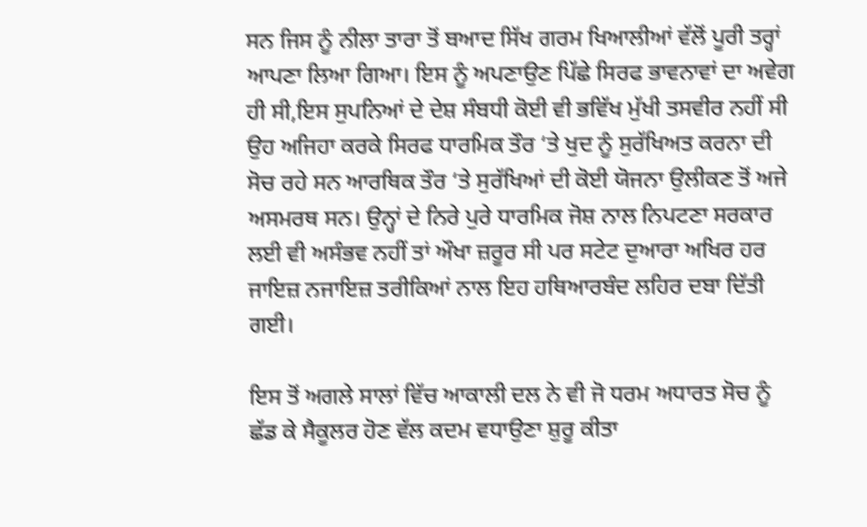ਸਨ ਜਿਸ ਨੂੰ ਨੀਲਾ ਤਾਰਾ ਤੋਂ ਬਆਦ ਸਿੱਖ ਗਰਮ ਖਿਆਲੀਆਂ ਵੱਲੋਂ ਪੂਰੀ ਤਰ੍ਹਾਂ ਆਪਣਾ ਲਿਆ ਗਿਆ। ਇਸ ਨੂੰ ਅਪਣਾਉਣ ਪਿੱਛੇ ਸਿਰਫ ਭਾਵਨਾਵਾਂ ਦਾ ਅਵੇਗ ਹੀ ਸੀ,ਇਸ ਸੁਪਨਿਆਂ ਦੇ ਦੇਸ਼ ਸੰਬਧੀ ਕੋਈ ਵੀ ਭਵਿੱਖ ਮੁੱਖੀ ਤਸਵੀਰ ਨਹੀਂ ਸੀ ਉਹ ਅਜਿਹਾ ਕਰਕੇ ਸਿਰਫ ਧਾਰਮਿਕ ਤੌਰ ‘ਤੇ ਖੁਦ ਨੂੰ ਸੁਰੱਖਿਅਤ ਕਰਨਾ ਦੀ ਸੋਚ ਰਹੇ ਸਨ ਆਰਥਿਕ ਤੌਰ ‘ਤੇ ਸੁਰੱਖਿਆਂ ਦੀ ਕੋਈ ਯੋਜਨਾ ਉਲੀਕਣ ਤੋਂ ਅਜੇ ਅਸਮਰਥ ਸਨ। ਉਨ੍ਹਾਂ ਦੇ ਨਿਰੇ ਪੁਰੇ ਧਾਰਮਿਕ ਜੋਸ਼ ਨਾਲ ਨਿਪਟਣਾ ਸਰਕਾਰ ਲਈ ਵੀ ਅਸੰਭਵ ਨਹੀਂ ਤਾਂ ਔਖਾ ਜ਼ਰੂਰ ਸੀ ਪਰ ਸਟੇਟ ਦੁਆਰਾ ਅਖਿਰ ਹਰ ਜਾਇਜ਼ ਨਜਾਇਜ਼ ਤਰੀਕਿਆਂ ਨਾਲ ਇਹ ਹਥਿਆਰਬੰਦ ਲਹਿਰ ਦਬਾ ਦਿੱਤੀ ਗਈ।

ਇਸ ਤੋਂ ਅਗਲੇ ਸਾਲਾਂ ਵਿੱਚ ਆਕਾਲੀ ਦਲ ਨੇ ਵੀ ਜੋ ਧਰਮ ਅਧਾਰਤ ਸੋਚ ਨੂੰ ਛੱਡ ਕੇ ਸੈਕੂਲਰ ਹੋਣ ਵੱਲ ਕਦਮ ਵਧਾਉਣਾ ਸ਼ੁਰੂ ਕੀਤਾ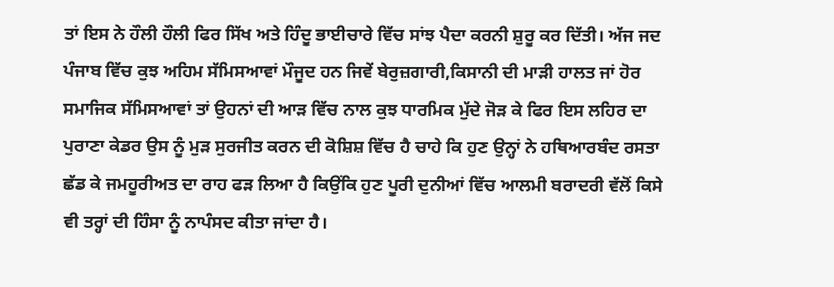ਤਾਂ ਇਸ ਨੇ ਹੌਲੀ ਹੌਲੀ ਫਿਰ ਸਿੱਖ ਅਤੇ ਹਿੰਦੂ ਭਾਈਚਾਰੇ ਵਿੱਚ ਸਾਂਝ ਪੈਦਾ ਕਰਨੀ ਸ਼ੁਰੂ ਕਰ ਦਿੱਤੀ। ਅੱਜ ਜਦ ਪੰਜਾਬ ਵਿੱਚ ਕੁਝ ਅਹਿਮ ਸੱਮਿਸਆਵਾਂ ਮੌਜੂਦ ਹਨ ਜਿਵੇਂ ਬੇਰੁਜ਼ਗਾਰੀ,ਕਿਸਾਨੀ ਦੀ ਮਾੜੀ ਹਾਲਤ ਜਾਂ ਹੋਰ ਸਮਾਜਿਕ ਸੱਮਿਸਆਵਾਂ ਤਾਂ ਉਹਨਾਂ ਦੀ ਆੜ ਵਿੱਚ ਨਾਲ ਕੁਝ ਧਾਰਮਿਕ ਮੁੱਦੇ ਜੋੜ ਕੇ ਫਿਰ ਇਸ ਲਹਿਰ ਦਾ ਪੁਰਾਣਾ ਕੇਡਰ ਉਸ ਨੂੰ ਮੁੜ ਸੁਰਜੀਤ ਕਰਨ ਦੀ ਕੋਸ਼ਿਸ਼ ਵਿੱਚ ਹੈ ਚਾਹੇ ਕਿ ਹੁਣ ਉਨ੍ਹਾਂ ਨੇ ਹਥਿਆਰਬੰਦ ਰਸਤਾ ਛੱਡ ਕੇ ਜਮਹੂਰੀਅਤ ਦਾ ਰਾਹ ਫੜ ਲਿਆ ਹੈ ਕਿਉਂਕਿ ਹੁਣ ਪੂਰੀ ਦੁਨੀਆਂ ਵਿੱਚ ਆਲਮੀ ਬਰਾਦਰੀ ਵੱਲੋਂ ਕਿਸੇ ਵੀ ਤਰ੍ਹਾਂ ਦੀ ਹਿੰਸਾ ਨੂੰ ਨਾਪੰਸਦ ਕੀਤਾ ਜਾਂਦਾ ਹੈ।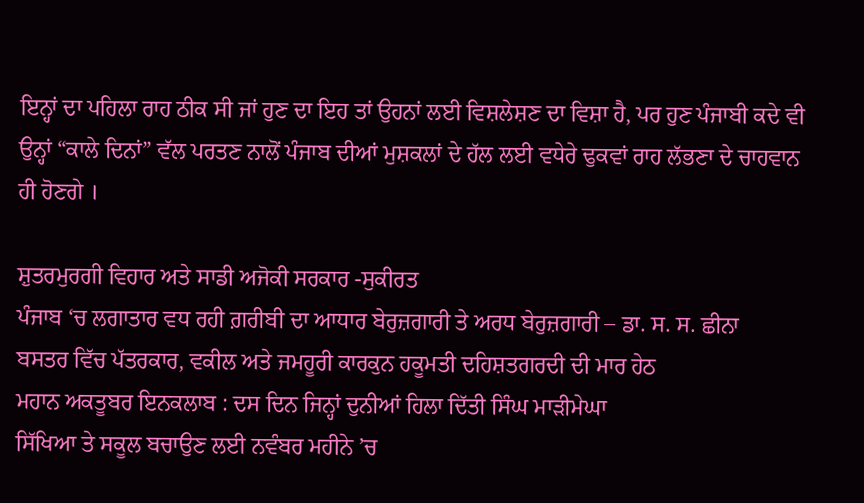ਇਨ੍ਹਾਂ ਦਾ ਪਹਿਲਾ ਰਾਹ ਠੀਕ ਸੀ ਜਾਂ ਹੁਣ ਦਾ ਇਹ ਤਾਂ ਉਹਨਾਂ ਲਈ ਵਿਸ਼ਲੇਸ਼ਣ ਦਾ ਵਿਸ਼ਾ ਹੈ, ਪਰ ਹੁਣ ਪੰਜਾਬੀ ਕਦੇ ਵੀ ਉਨ੍ਹਾਂ “ਕਾਲੇ ਦਿਨਾਂ” ਵੱਲ ਪਰਤਣ ਨਾਲੋਂ ਪੰਜਾਬ ਦੀਆਂ ਮੁਸ਼ਕਲਾਂ ਦੇ ਹੱਲ ਲਈ ਵਧੇਰੇ ਢੁਕਵਾਂ ਰਾਹ ਲੱਭਣਾ ਦੇ ਚਾਹਵਾਨ ਹੀ ਹੋਣਗੇ ।

ਸ਼ੁਤਰਮੁਰਗੀ ਵਿਹਾਰ ਅਤੇ ਸਾਡੀ ਅਜੋਕੀ ਸਰਕਾਰ -ਸੁਕੀਰਤ
ਪੰਜਾਬ ‘ਚ ਲਗਾਤਾਰ ਵਧ ਰਹੀ ਗ਼ਰੀਬੀ ਦਾ ਆਧਾਰ ਬੇਰੁਜ਼ਗਾਰੀ ਤੇ ਅਰਧ ਬੇਰੁਜ਼ਗਾਰੀ – ਡਾ. ਸ. ਸ. ਛੀਨਾ
ਬਸਤਰ ਵਿੱਚ ਪੱਤਰਕਾਰ, ਵਕੀਲ ਅਤੇ ਜਮਹੂਰੀ ਕਾਰਕੁਨ ਹਕੂਮਤੀ ਦਹਿਸ਼ਤਗਰਦੀ ਦੀ ਮਾਰ ਹੇਠ
ਮਹਾਨ ਅਕਤੂਬਰ ਇਨਕਲਾਬ : ਦਸ ਦਿਨ ਜਿਨ੍ਹਾਂ ਦੁਨੀਆਂ ਹਿਲਾ ਦਿੱਤੀ ਸਿੰਘ ਮਾੜੀਮੇਘਾ
ਸਿੱਖਿਆ ਤੇ ਸਕੂਲ ਬਚਾਉਣ ਲਈ ਨਵੰਬਰ ਮਹੀਨੇ ’ਚ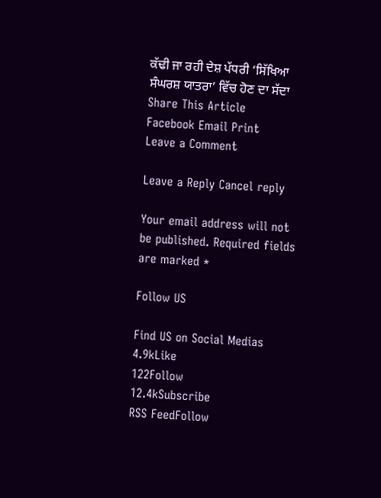ਕੱਢੀ ਜਾ ਰਹੀ ਦੇਸ਼ ਪੱਧਰੀ ‘ਸਿੱਖਿਆ ਸੰਘਰਸ਼ ਯਾਤਰਾ’ ਵਿੱਚ ਹੋਣ ਦਾ ਸੱਦਾ
Share This Article
Facebook Email Print
Leave a Comment

Leave a Reply Cancel reply

Your email address will not be published. Required fields are marked *

Follow US

Find US on Social Medias
4.9kLike
122Follow
12.4kSubscribe
RSS FeedFollow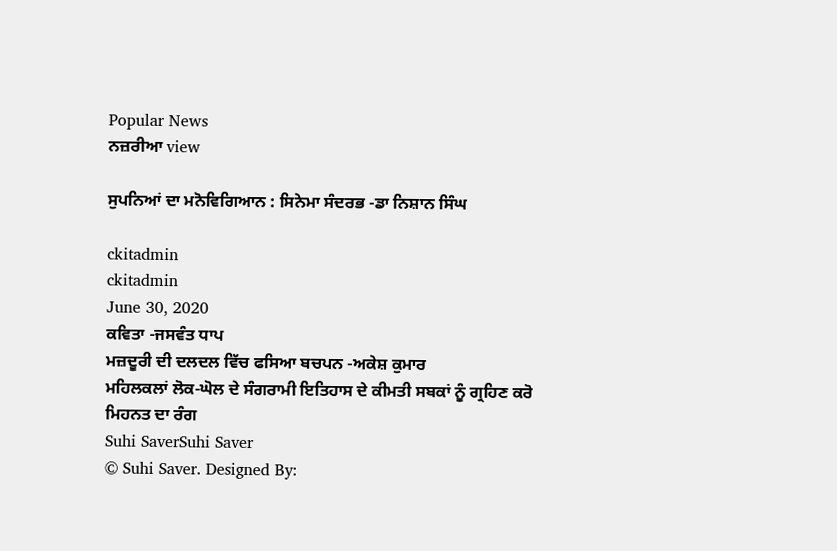Popular News
ਨਜ਼ਰੀਆ view

ਸੁਪਨਿਆਂ ਦਾ ਮਨੋਵਿਗਿਆਨ : ਸਿਨੇਮਾ ਸੰਦਰਭ -ਡਾ ਨਿਸ਼ਾਨ ਸਿੰਘ

ckitadmin
ckitadmin
June 30, 2020
ਕਵਿਤਾ -ਜਸਵੰਤ ਧਾਪ
ਮਜ਼ਦੂਰੀ ਦੀ ਦਲਦਲ ਵਿੱਚ ਫਸਿਆ ਬਚਪਨ -ਅਕੇਸ਼ ਕੁਮਾਰ
ਮਹਿਲਕਲਾਂ ਲੋਕ-ਘੋਲ ਦੇ ਸੰਗਰਾਮੀ ਇਤਿਹਾਸ ਦੇ ਕੀਮਤੀ ਸਬਕਾਂ ਨੂੰ ਗ੍ਰਹਿਣ ਕਰੋ
ਮਿਹਨਤ ਦਾ ਰੰਗ
Suhi SaverSuhi Saver
© Suhi Saver. Designed By: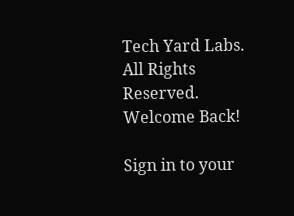Tech Yard Labs. All Rights Reserved.
Welcome Back!

Sign in to your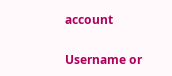account

Username or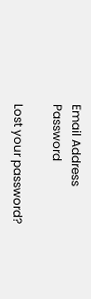Email Address
Password

Lost your password?